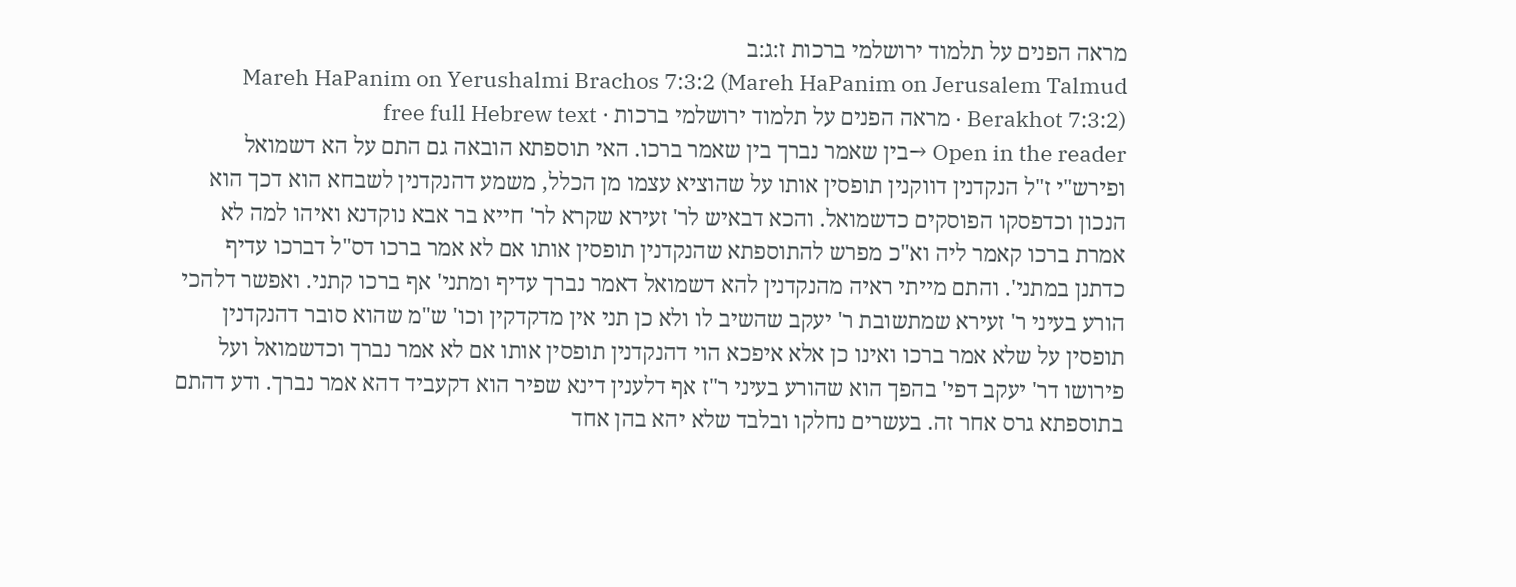מראה הפנים על תלמוד ירושלמי ברכות ז:ג:ב
Mareh HaPanim on Yerushalmi Brachos 7:3:2 (Mareh HaPanim on Jerusalem Talmud Berakhot 7:3:2) · מראה הפנים על תלמוד ירושלמי ברכות · free full Hebrew text
Open in the reader →בין שאמר נברך בין שאמר ברכו. האי תוספתא הובאה גם התם על הא דשמואל ופירש"י ז"ל הנקדנין דווקנין תופסין אותו על שהוציא עצמו מן הכלל, משמע דהנקדנין לשבחא הוא דכך הוא הנכון וכדפסקו הפוסקים כדשמואל. והכא דבאיש לר' זעירא שקרא לר' חייא בר אבא נוקדנא ואיהו למה לא אמרת ברכו קאמר ליה וא"כ מפרש להתוספתא שהנקדנין תופסין אותו אם לא אמר ברכו דס"ל דברכו עדיף כדתנן במתני'. והתם מייתי ראיה מהנקדנין להא דשמואל דאמר נברך עדיף ומתני' אף ברכו קתני. ואפשר דלהכי הורע בעיני ר' זעירא שמתשובת ר' יעקב שהשיב לו ולא כן תני אין מדקדקין וכו' ש"מ שהוא סובר דהנקדנין תופסין על שלא אמר ברכו ואינו כן אלא איפכא הוי דהנקדנין תופסין אותו אם לא אמר נברך וכדשמואל ועל פירושו דר' יעקב דפי' בהפך הוא שהורע בעיני ר"ז אף דלענין דינא שפיר הוא דקעביד דהא אמר נברך. ודע דהתם בתוספתא גרס אחר זה. בעשרים נחלקו ובלבד שלא יהא בהן אחד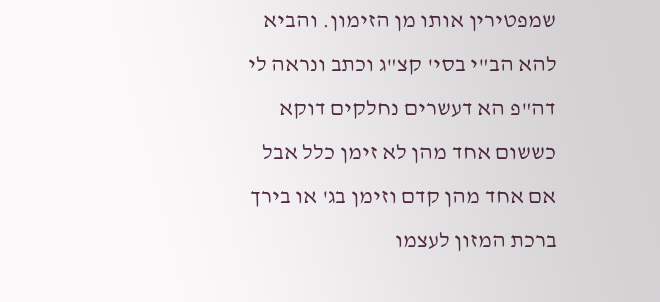שמפטירין אותו מן הזימון. והביא להא הב"י בסי' קצ"ג וכתב ונראה לי דה"פ הא דעשרים נחלקים דוקא כששום אחד מהן לא זימן כלל אבל אם אחד מהן קדם וזימן בג' או בירך ברכת המזון לעצמו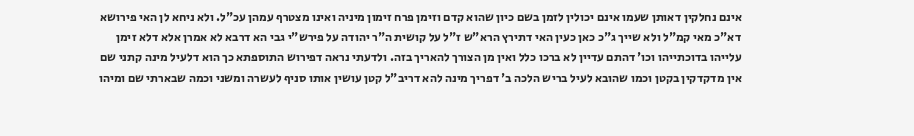אינם נחלקין דאותן שעמו אינם יכולין לזמן בשם כיון שהוא קדם וזימן פרח זימון מיניה ואינו מצטרף עמהן עכ"ל. ולא ניחא לן האי פירושא דא"כ מאי קמ"ל ולא שייך ג"כ כאן כעין האי דתירץ הרא"ש ז"ל על קושית ה"ר יהודה על פירש"י גבי הא דרבא לא אמרן אלא דלא זימן עלייהו בדוכתייהו וכו' דהתם עדיין לא ברכו כלל ואין מן הצורך להאריך בזה. ולדעתי נראה דפירוש התוספתא כך הוא דלעיל מינה קתני שם אין מדקדקין בקטן וכמו שהובא לעיל בריש הלכה ב' דפריך מינה להא דריב"ל קטן עושין אותו סניף לעשרה ומשני וכמה שבארתי שם ומיהו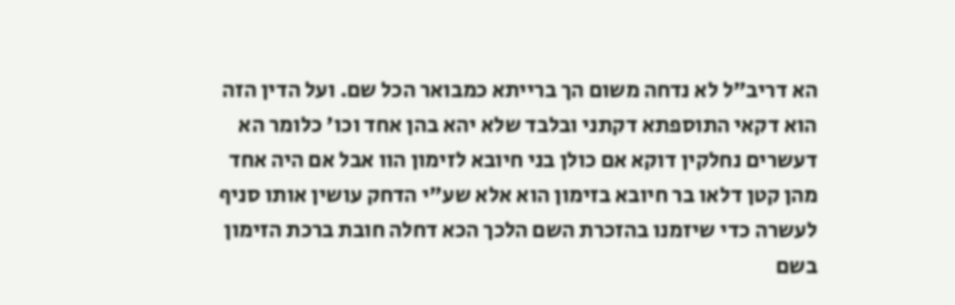הא דריב"ל לא נדחה משום הך ברייתא כמבואר הכל שם. ועל הדין הזה הוא דקאי התוספתא דקתני ובלבד שלא יהא בהן אחד וכו' כלומר הא דעשרים נחלקין דוקא אם כולן בני חיובא לזימון הוו אבל אם היה אחד מהן קטן דלאו בר חיובא בזימון הוא אלא שע"י הדחק עושין אותו סניף לעשרה כדי שיזמנו בהזכרת השם הלכך הכא דחלה חובת ברכת הזימון בשם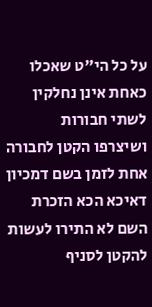על כל הי"ט שאכלו כאחת אינן נחלקין לשתי חבורות ושיצרפו הקטן לחבורה אחת לזמן בשם דמכיון דאיכא הכא הזכרת השם לא התירו לעשות להקטן לסניף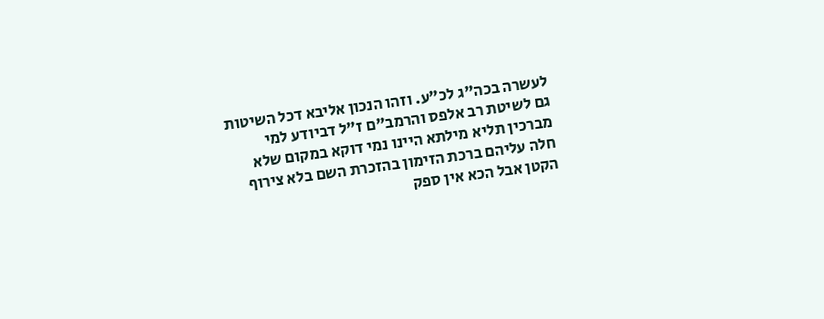לעשרה בכה"ג לכ"ע. וזהו הנכון אליבא דכל השיטות גם לשיטת רב אלפס והרמב"ם ז"ל דביודע למי מברכין תליא מילתא היינו נמי דוקא במקום שלא חלה עליהם ברכת הזימון בהזכרת השם בלא צירוף הקטן אבל הכא אין ספק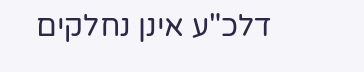דלכ"ע אינן נחלקים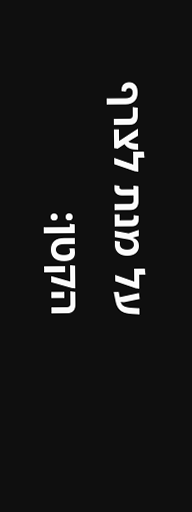על מנת לצרף הקטן: